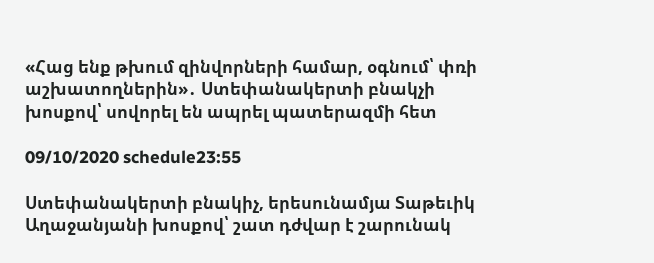«Հաց ենք թխում զինվորների համար, օգնում՝ փռի աշխատողներին»․ Ստեփանակերտի բնակչի խոսքով՝ սովորել են ապրել պատերազմի հետ

09/10/2020 schedule23:55

Ստեփանակերտի բնակիչ, երեսունամյա Տաթեւիկ Աղաջանյանի խոսքով՝ շատ դժվար է շարունակ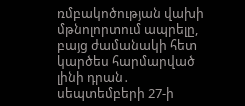ռմբակոծության վախի մթնոլորտում ապրելը, բայց ժամանակի հետ կարծես հարմարված լինի դրան․ սեպտեմբերի 27-ի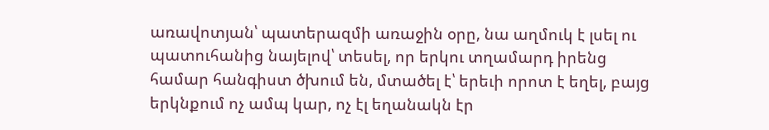առավոտյան՝ պատերազմի առաջին օրը, նա աղմուկ է լսել ու պատուհանից նայելով՝ տեսել, որ երկու տղամարդ իրենց համար հանգիստ ծխում են, մտածել է՝ երեւի որոտ է եղել, բայց երկնքում ոչ ամպ կար, ոչ էլ եղանակն էր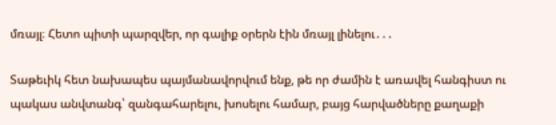մռայլ։ Հետո պիտի պարզվեր, որ գալիք օրերն էին մռայլ լինելու․․․

Տաթեւիկ հետ նախապես պայմանավորվում ենք, թե որ ժամին է առավել հանգիստ ու պակաս անվտանգ՝ զանգահարելու, խոսելու համար, բայց հարվածները քաղաքի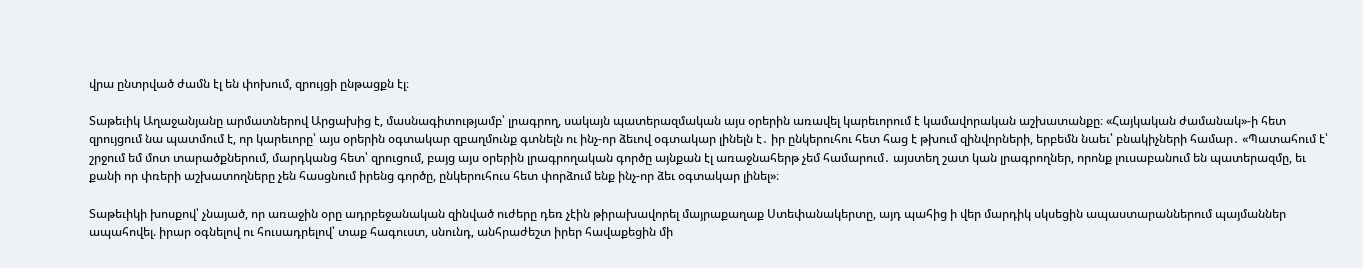վրա ընտրված ժամն էլ են փոխում, զրույցի ընթացքն էլ։

Տաթեւիկ Աղաջանյանը արմատներով Արցախից է, մասնագիտությամբ՝ լրագրող, սակայն պատերազմական այս օրերին առավել կարեւորում է կամավորական աշխատանքը։ «Հայկական ժամանակ»-ի հետ զրույցում նա պատմում է, որ կարեւորը՝ այս օրերին օգտակար զբաղմունք գտնելն ու ինչ-որ ձեւով օգտակար լինելն է․ իր ընկերուհու հետ հաց է թխում զինվորների, երբեմն նաեւ՝ բնակիչների համար․ «Պատահում է՝ շրջում եմ մոտ տարածքներում, մարդկանց հետ՝ զրուցում, բայց այս օրերին լրագրողական գործը այնքան էլ առաջնահերթ չեմ համարում․ այստեղ շատ կան լրագրողներ, որոնք լուսաբանում են պատերազմը, եւ քանի որ փռերի աշխատողները չեն հասցնում իրենց գործը, ընկերուհուս հետ փորձում ենք ինչ-որ ձեւ օգտակար լինել»։

Տաթեւիկի խոսքով՝ չնայած, որ առաջին օրը ադրբեջանական զինված ուժերը դեռ չէին թիրախավորել մայրաքաղաք Ստեփանակերտը, այդ պահից ի վեր մարդիկ սկսեցին ապաստարաններում պայմաններ ապահովել. իրար օգնելով ու հուսադրելով՝ տաք հագուստ, սնունդ, անհրաժեշտ իրեր հավաքեցին մի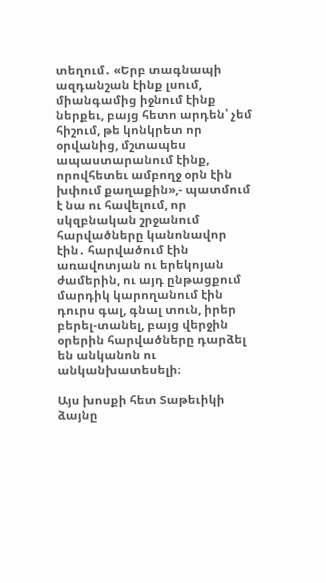տեղում․ «Երբ տագնապի ազդանշան էինք լսում, միանգամից իջնում էինք ներքեւ, բայց հետո արդեն՝ չեմ հիշում, թե կոնկրետ որ օրվանից, մշտապես ապաստարանում էինք, որովհետեւ ամբողջ օրն էին խփում քաղաքին»,- պատմում է նա ու հավելում, որ սկզբնական շրջանում հարվածները կանոնավոր էին․ հարվածում էին առավոտյան ու երեկոյան ժամերին, ու այդ ընթացքում մարդիկ կարողանում էին դուրս գալ, գնալ տուն, իրեր բերել-տանել, բայց վերջին օրերին հարվածները դարձել են անկանոն ու անկանխատեսելի։

Այս խոսքի հետ Տաթեւիկի ձայնը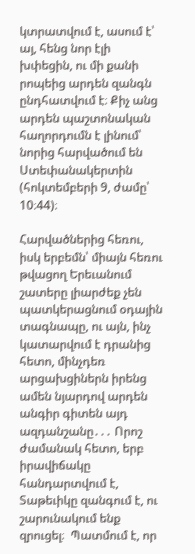կտրատվում է, ասում է՝ այ, հենց նոր էլի խփեցին, ու մի քանի րոպեից արդեն զանգն ընդհատվում է։ Քիչ անց արդեն պաշտոնական հաղորդումն է լինում՝ նորից հարվածում են Ստեփանակերտին (հոկտեմբերի 9, ժամը՝ 10։44)։

Հարվածներից հեռու, իսկ երբեմն՝ միայն հեռու թվացող Երեւանում շատերը լիարժեք չեն պատկերացնում օդային տագնապը, ու այն, ինչ կատարվում է դրանից հետո, մինչդեռ արցախցիներն իրենց ամեն նյարդով արդեն անգիր գիտեն այդ ազդանշանը․․․ Որոշ ժամանակ հետո, երբ իրավիճակը հանդարտվում է, Տաթեւիկը զանգում է, ու շարունակում ենք զրուցել։  Պատմում է, որ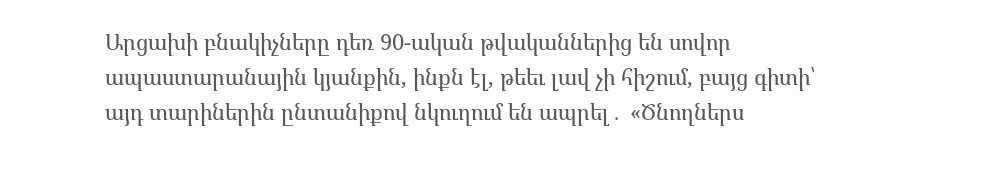Արցախի բնակիչները դեռ 90-ական թվականներից են սովոր ապաստարանային կյանքին, ինքն էլ, թեեւ լավ չի հիշում, բայց գիտի՝ այդ տարիներին ընտանիքով նկուղում են ապրել․ «Ծնողներս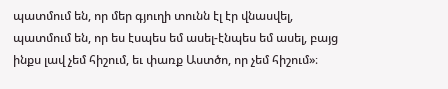պատմում են, որ մեր գյուղի տունն էլ էր վնասվել, պատմում են, որ ես էսպես եմ ասել-էնպես եմ ասել, բայց ինքս լավ չեմ հիշում, եւ փառք Աստծո, որ չեմ հիշում»։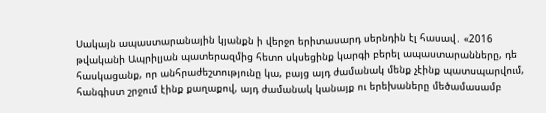Սակայն ապաստարանային կյանքն ի վերջո երիտասարդ սերնդին էլ հասավ․ «2016 թվականի Ապրիլյան պատերազմից հետո սկսեցինք կարգի բերել ապաստարանները, դե հասկացանք, որ անհրաժեշտությունը կա, բայց այդ ժամանակ մենք չէինք պատսպարվում, հանգիստ շրջում էինք քաղաքով, այդ ժամանակ կանայք ու երեխաները մեծամասամբ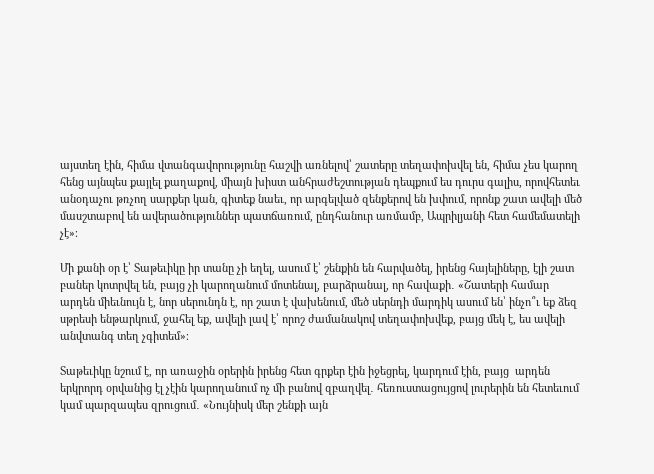այստեղ էին, հիմա վտանգավորությունը հաշվի առնելով՝ շատերը տեղափոխվել են, հիմա չես կարող հենց այնպես քայլել քաղաքով, միայն խիստ անհրաժեշտության դեպքում ես դուրս գալիս, որովհետեւ անօդաչու թռչող սարքեր կան, գիտեք նաեւ, որ արգելված զենքերով են խփում, որոնք շատ ավելի մեծ մասշտաբով են ավերածություններ պատճառում, ընդհանուր առմամբ, Ապրիլյանի հետ համեմատելի չէ»։

Մի քանի օր է՝ Տաթեւիկը իր տանը չի եղել, ասում է՝ շենքին են հարվածել, իրենց հայելիները, էլի շատ բաներ կոտրվել են, բայց չի կարողանում մոտենալ, բարձրանալ, որ հավաքի․ «Շատերի համար արդեն միեւնույն է, նոր սերունդն է, որ շատ է վախենում, մեծ սերնդի մարդիկ ասում են՝ ինչո՞ւ եք ձեզ սթրեսի ենթարկում, ջահել եք, ավելի լավ է՝ որոշ ժամանակով տեղափոխվեք, բայց մեկ է, ես ավելի անվտանգ տեղ չգիտեմ»։

Տաթեւիկը նշում է, որ առաջին օրերին իրենց հետ գրքեր էին իջեցրել, կարդում էին, բայց  արդեն երկրորդ օրվանից էլ չէին կարողանում ոչ մի բանով զբաղվել․ հեռուստացույցով լուրերին են հետեւում կամ պարզապես զրուցում․ «Նույնիսկ մեր շենքի այն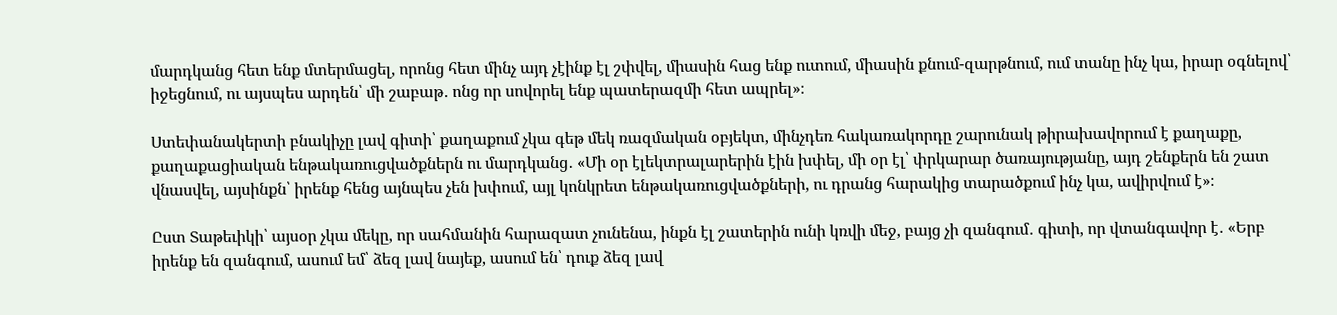մարդկանց հետ ենք մտերմացել, որոնց հետ մինչ այդ չէինք էլ շփվել, միասին հաց ենք ուտում, միասին քնում-զարթնում, ում տանը ինչ կա, իրար օգնելով՝ իջեցնում, ու այսպես արդեն՝ մի շաբաթ․ ոնց որ սովորել ենք պատերազմի հետ ապրել»։

Ստեփանակերտի բնակիչը լավ գիտի՝ քաղաքում չկա գեթ մեկ ռազմական օբյեկտ, մինչդեռ հակառակորդը շարունակ թիրախավորում է քաղաքը, քաղաքացիական ենթակառուցվածքներն ու մարդկանց․ «Մի օր էլեկտրալարերին էին խփել, մի օր էլ՝ փրկարար ծառայությանը, այդ շենքերն են շատ վնասվել, այսինքն՝ իրենք հենց այնպես չեն խփում, այլ կոնկրետ ենթակառուցվածքների, ու դրանց հարակից տարածքում ինչ կա, ավիրվում է»։

Ըստ Տաթեւիկի՝ այսօր չկա մեկը, որ սահմանին հարազատ չունենա, ինքն էլ շատերին ունի կռվի մեջ, բայց չի զանգում․ գիտի, որ վտանգավոր է․ «Երբ իրենք են զանգում, ասում եմ՝ ձեզ լավ նայեք, ասում են՝ դուք ձեզ լավ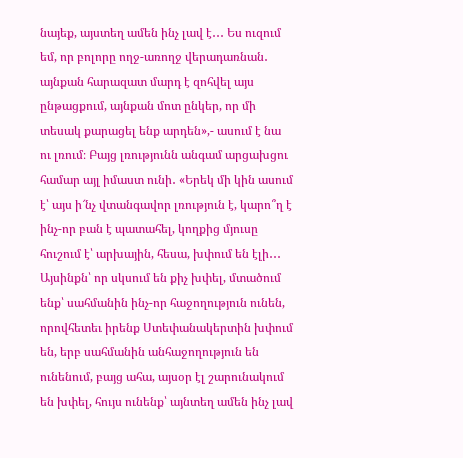նայեք, այստեղ ամեն ինչ լավ է․․․ Ես ուզում եմ, որ բոլորը ողջ-առողջ վերադառնան․ այնքան հարազատ մարդ է զոհվել այս ընթացքում, այնքան մոտ ընկեր, որ մի տեսակ քարացել ենք արդեն»,- ասում է նա ու լռում։ Բայց լռությունն անգամ արցախցու համար այլ իմաստ ունի․ «Երեկ մի կին ասում է՝ այս ի՜նչ վտանգավոր լռություն է, կարո՞ղ է ինչ-որ բան է պատահել, կողքից մյուսը հուշում է՝ արխային, հեսա, խփում են էլի․․․ Այսինքն՝ որ սկսում են քիչ խփել, մտածում ենք՝ սահմանին ինչ-որ հաջողություն ունեն, որովհետեւ իրենք Ստեփանակերտին խփում են, երբ սահմանին անհաջողություն են ունենում, բայց ահա, այսօր էլ շարունակում են խփել, հույս ունենք՝ այնտեղ ամեն ինչ լավ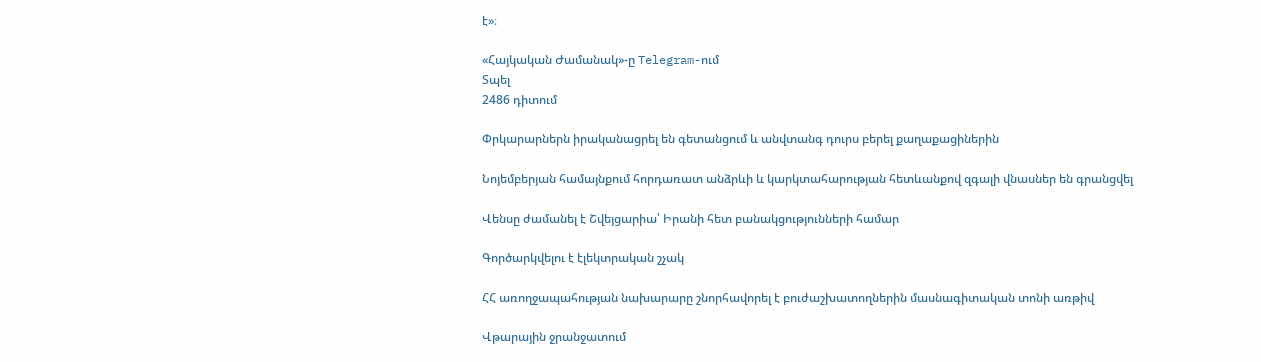է»։

«Հայկական Ժամանակ»-ը Telegram-ում
Տպել
2486 դիտում

Փրկարարներն իրականացրել են գետանցում և անվտանգ դուրս բերել քաղաքացիներին

Նոյեմբերյան համայնքում հորդառատ անձրևի և կարկտահարության հետևանքով զգալի վնասներ են գրանցվել

Վենսը ժամանել է Շվեյցարիա՝ Իրանի հետ բանակցությունների համար

Գործարկվելու է էլեկտրական շչակ

ՀՀ առողջապահության նախարարը շնորհավորել է բուժաշխատողներին մասնագիտական տոնի առթիվ

Վթարային ջրանջատում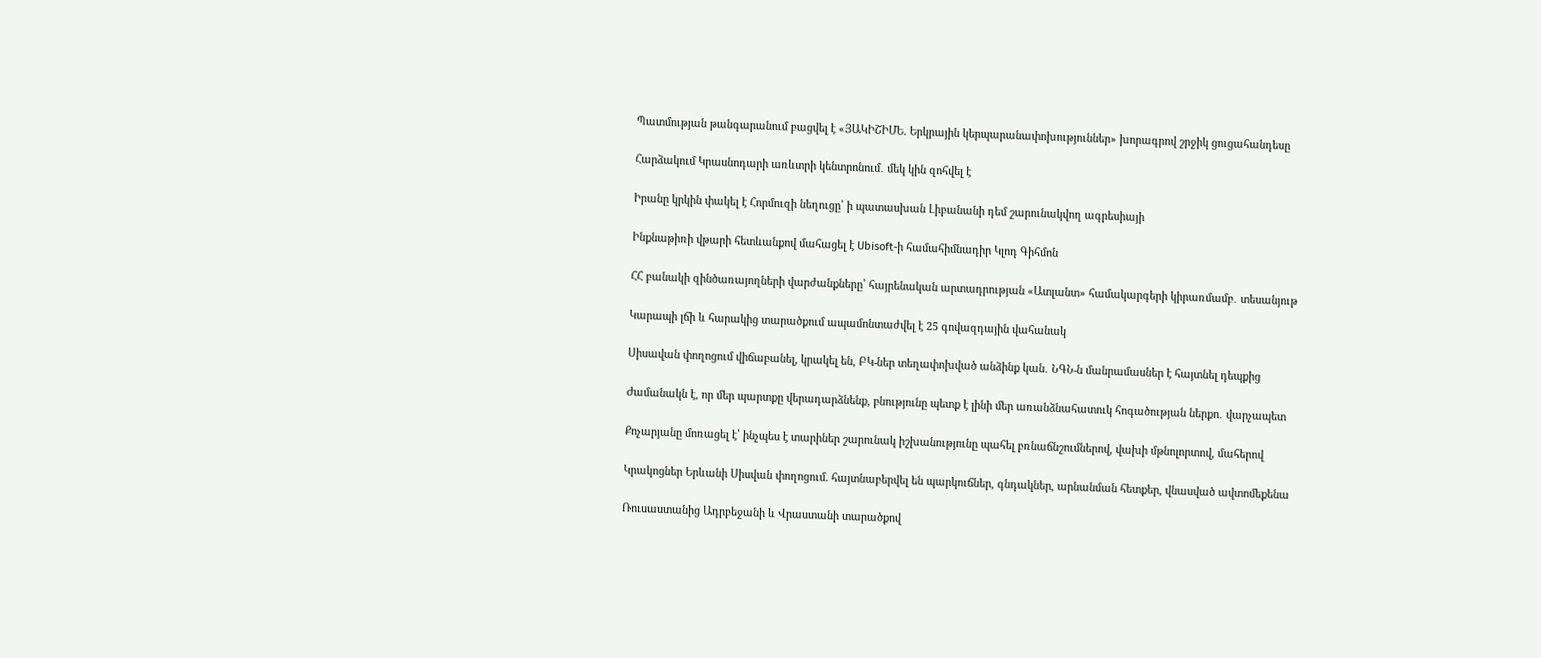Պատմության թանգարանում բացվել է «ՅԱԿԻՇԻՄԵ. Երկրային կերպարանափոխություններ» խորագրով շրջիկ ցուցահանդեսը

Հարձակում Կրասնոդարի առևտրի կենտրոնում․ մեկ կին զոհվել է

Իրանը կրկին փակել է Հորմուզի նեղուցը՝ ի պատասխան Լիբանանի դեմ շարունակվող ագրեսիայի

Ինքնաթիռի վթարի հետևանքով մահացել է Ubisoft-ի համահիմնադիր Կլոդ Գիհմոն

ՀՀ բանակի զինծառայողների վարժանքները՝ հայրենական արտադրության «Ատլանտ» համակարգերի կիրառմամբ․ տեսանյութ

Կարապի լճի և հարակից տարածքում ապամոնտաժվել է 25 գովազդային վահանակ

Սիսավան փողոցում վիճաբանել, կրակել են, ԲԿ-ներ տեղափոխված անձինք կան․ ՆԳՆ-ն մանրամասներ է հայտնել դեպքից

Ժամանակն է, որ մեր պարտքը վերադարձնենք, բնությունը պետք է լինի մեր առանձնահատուկ հոգածության ներքո․ վարչապետ

Քոչարյանը մոռացել է՝ ինչպես է տարիներ շարունակ իշխանությունը պահել բռնաճնշումներով, վախի մթնոլորտով, մահերով

Կրակոցներ Երևանի Սիսվան փողոցում. հայտնաբերվել են պարկուճներ, գնդակներ, արնանման հետքեր, վնասված ավտոմեքենա

Ռուսաստանից Ադրբեջանի և Վրաստանի տարածքով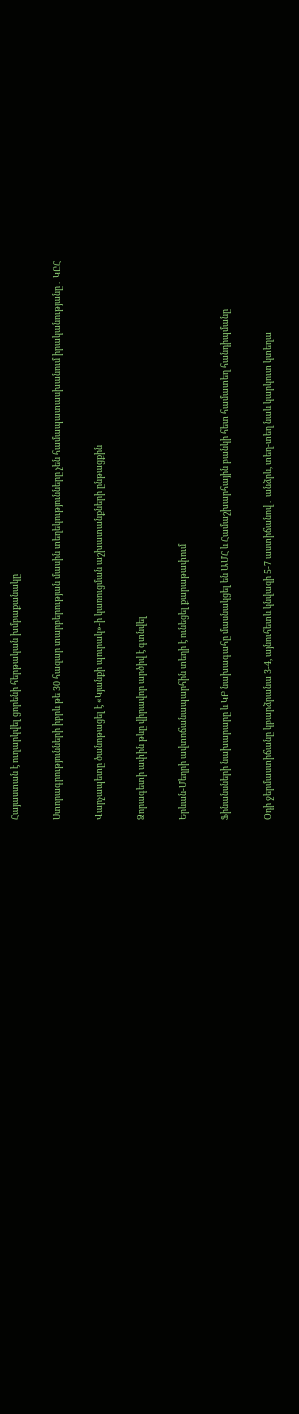Հայաստան է ուղարկվել ցորենի հերթական խմբաքանակը

Ստորագրությունների իբրև թե 30 հազար տարբերության մասին տեղեկությունները չեն համապատասխանում իրականությանը․ ԿԸՀ

Վարչապետը ծանոթացել է «Կյանքի պուրակ»-ի կառուցման աշխատանքների ընթացքին

Ձորագետի ափին թևը վիրավոր արծիվ է գտնվել

Երևան-Մեղրի ավտոճանապարհին տեղի է ունեցել քարաթափում

Ֆինանսների նախարարը և ԿԲ նախագահը մասնակցել են ԱՄՀ և Համաշխարհային բանկի հետ համատեղ հանդիպմանը

Օդի ջերմաստիճանը կբարձրանա 3-4, այնուհետև կնվազի 5-7 աստիճանով․ անձրև, տեղ-տեղ նաև կարկուտ կտեղա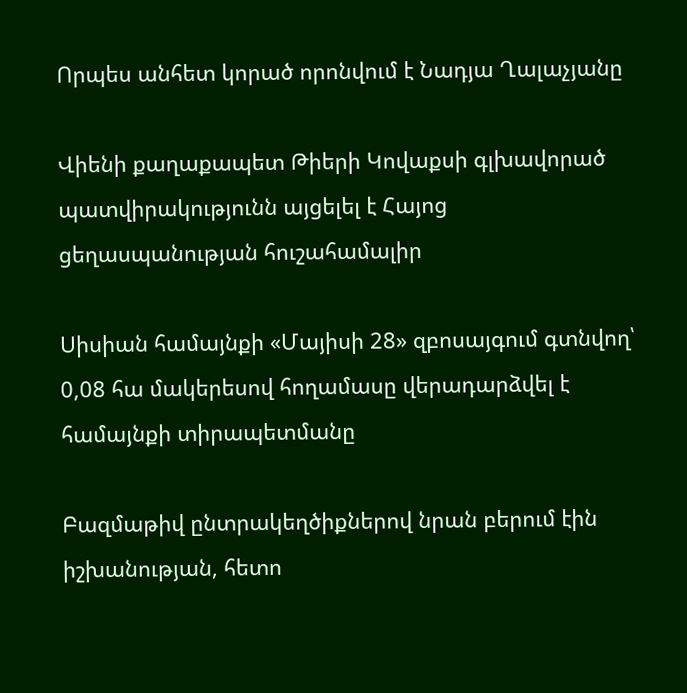Որպես անհետ կորած որոնվում է Նադյա Ղալաչյանը

Վիենի քաղաքապետ Թիերի Կովաքսի գլխավորած պատվիրակությունն այցելել է Հայոց ցեղասպանության հուշահամալիր

Սիսիան համայնքի «Մայիսի 28» զբոսայգում գտնվող՝ 0,08 հա մակերեսով հողամասը վերադարձվել է համայնքի տիրապետմանը

Բազմաթիվ ընտրակեղծիքներով նրան բերում էին իշխանության, հետո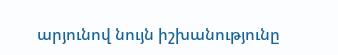արյունով նույն իշխանությունը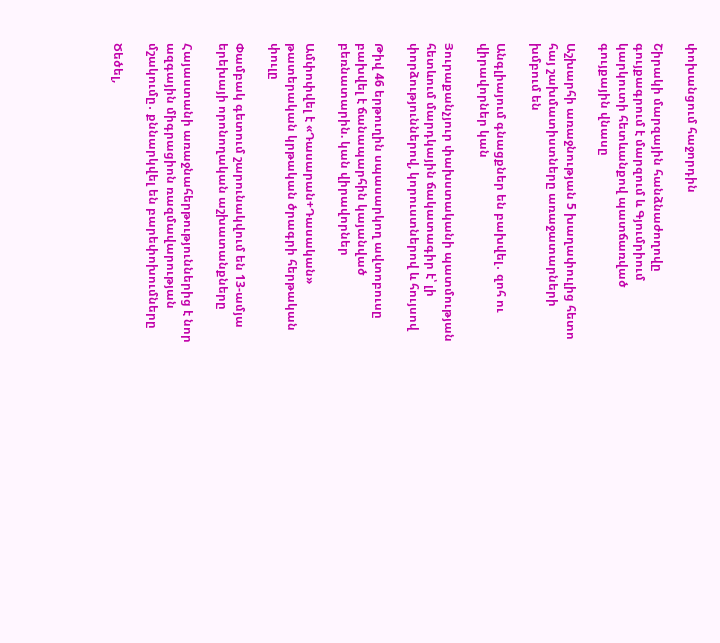փոխանցում հաջորդին

Շիրակի մարզային հանձնաժողովը գույքագրում է մարզում և Գյումրիում կարկուտի հետևանքով պատճառված գույքային վնասը

Աշխարհի առաջնության 5 խաղափուլից հետո հայ շախմատիստները առաջատարների խմբում են

Անգլիայում գնացքներ են բախվել․ զոհ ու վիրավորներ կան

Յուրաքանչյուր փախստականի պատմության հետևում մարդկային ճակատագիր է՝ լի փորձություններով, կորուստներով և հույսով

Թիվ 46 երթուղին սպասարկող ավտոբուսը բախվել է ճանապարհին կայանված բեռնատարին. կան վիրավորներ

Ամփոփվել է «Դասարան+Դասական» թատերական կրթական ծրագրի հերթական փուլը

Փամբակ գետում շարունակվում են 13-ամյա երեխայի որոնողական աշխատանքները

Հայաստանի առաջնահերթություններից է նոր ազգային միգրացիոն ռազմավարության մշակումը․ քննարկվել են բարեփոխումները

Ծեծել,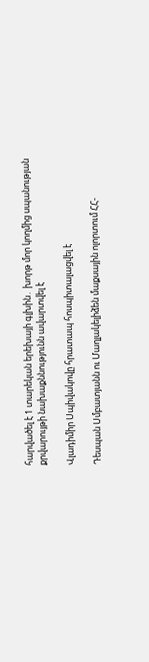հարվածել է 1 տարեկան երեխայի գլխին․ խորթ մոր կողմից սպանության քրվարույթի նախաքննությունն ավարտվել է

Վլադիմիր Սպիվակովը հրատապ հոսպիտալացվել է

Դեսպան Սմբատյանն ու Մաղլակելիձեն մաքսային ոլորտում ՀՀ-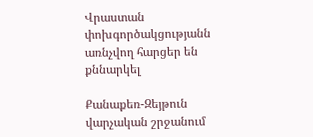Վրաստան փոխգործակցությանն առնչվող հարցեր են քննարկել

Քանաքեռ-Զեյթուն վարչական շրջանում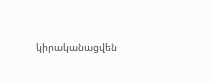կիրականացվեն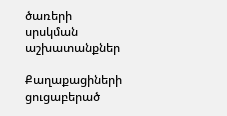ծառերի սրսկման աշխատանքներ

Քաղաքացիների ցուցաբերած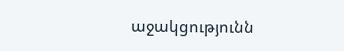աջակցությունն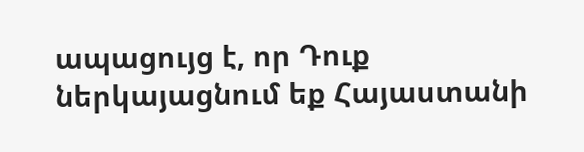ապացույց է, որ Դուք ներկայացնում եք Հայաստանի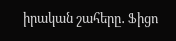իրական շահերը․ Ֆիցո